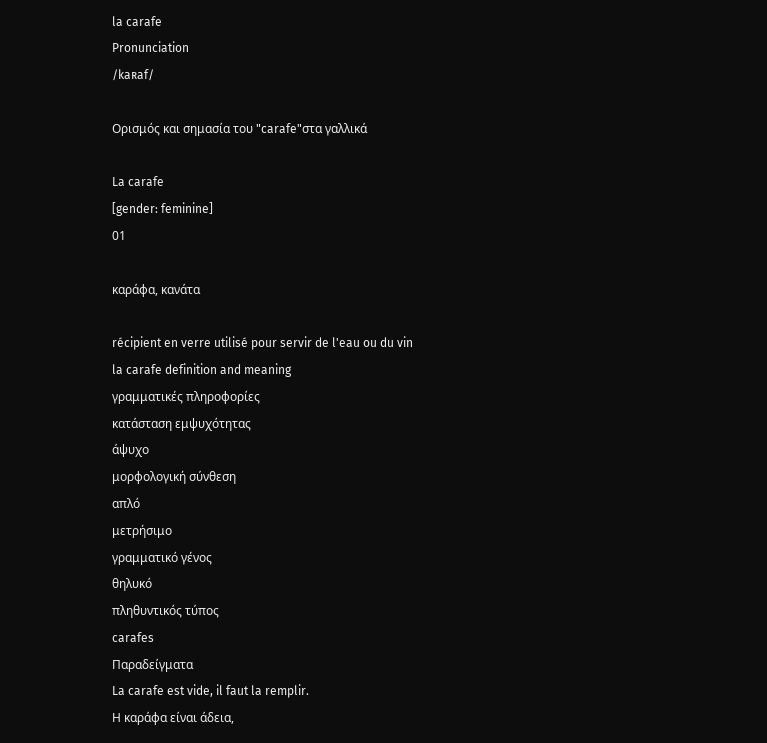la carafe
Pronunciation
/kaʀaf/

Ορισμός και σημασία του "carafe"στα γαλλικά

La carafe
[gender: feminine]
01

καράφα, κανάτα

récipient en verre utilisé pour servir de l'eau ou du vin
la carafe definition and meaning
γραμματικές πληροφορίες
κατάσταση εμψυχότητας
άψυχο
μορφολογική σύνθεση
απλό
μετρήσιμο
γραμματικό γένος
θηλυκό
πληθυντικός τύπος
carafes
Παραδείγματα
La carafe est vide, il faut la remplir.
Η καράφα είναι άδεια,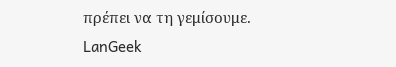πρέπει να τη γεμίσουμε.
LanGeek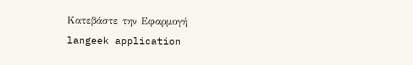Κατεβάστε την Εφαρμογή
langeek application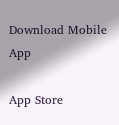Download Mobile App

App Store